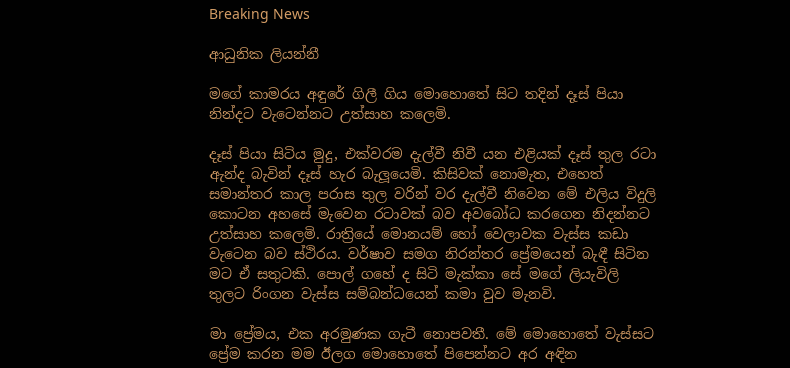Breaking News

ආධුනික ලියන්නී

මගේ කාමරය අඳුරේ ගිලී ගිය මොහොතේ සිට තදින් දෑස් පියා නින්දට වැටෙන්නට උත්සාහ කලෙමි.

දෑස් පියා සිටිය මුදු, එක්වරම දැල්වී නිවී යන එළියක් දෑස් තුල රටා ඇන්ද බැවින් දෑස් හැර බැලූයෙමි. කිසිවක් නොමැත, එහෙත් සමාන්තර කාල පරාස තුල වරින් වර දැල්වී නිවෙන මේ එලිය විදුලි කොටන අහසේ මැවෙන රටාවක් බව අවබෝධ කරගෙන නිදන්නට උත්සාහ කලෙමි. රාත්‍රියේ මොනයම් හෝ වෙලාවක වැස්ස කඩා වැටෙන බව ස්ථිරය. වර්ෂාව සමග නිරන්තර ප්‍රේමයෙන් බැඳී සිටින මට ඒ සතුටකි. පොල් ගහේ ද සිටි මැක්කා සේ මගේ ලියැවිලි තුලට රිංගන වැස්ස සම්බන්ධයෙන් කමා වුව මැනවි.

මා ප්‍රේමය, එක අරමුණක ගැටී නොපවතී. මේ මොහොතේ වැස්සට ප්‍රේම කරන මම ඊලග මොහොතේ පිපෙන්නට අර අඳින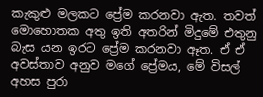කැකුළු මලකට ප්‍රේම කරනවා ඇත. තවත් මොහොතක අතු ඉති අතරින් මිදුමේ එතුනු බැස යන ඉරට ප්‍රේම කරනවා ඈත. ඒ ඒ අවස්තාව අනුව මගේ ප්‍රේමය, මේ විසල් අහස පුරා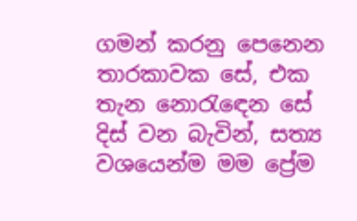ගමන් කරනු පෙනෙන තාරකාවක සේ, එක තැන නොරැඳෙන සේ දිස් වන බැවින්, සත්‍ය වශයෙන්ම මම ප්‍රේම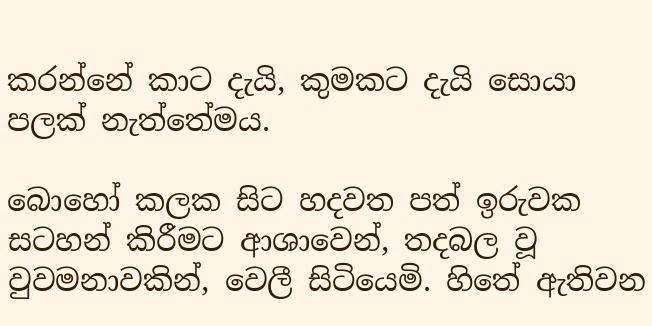කරන්නේ කාට දැයි, කුමකට දැයි සොයා පලක් නැත්තේමය.

බොහෝ කලක සිට හදවත පත් ඉරුවක සටහන් කිරීමට ආශාවෙන්, තදබල වූ වුවමනාවකින්, වෙලී සිටියෙමි. හිතේ ඇතිවන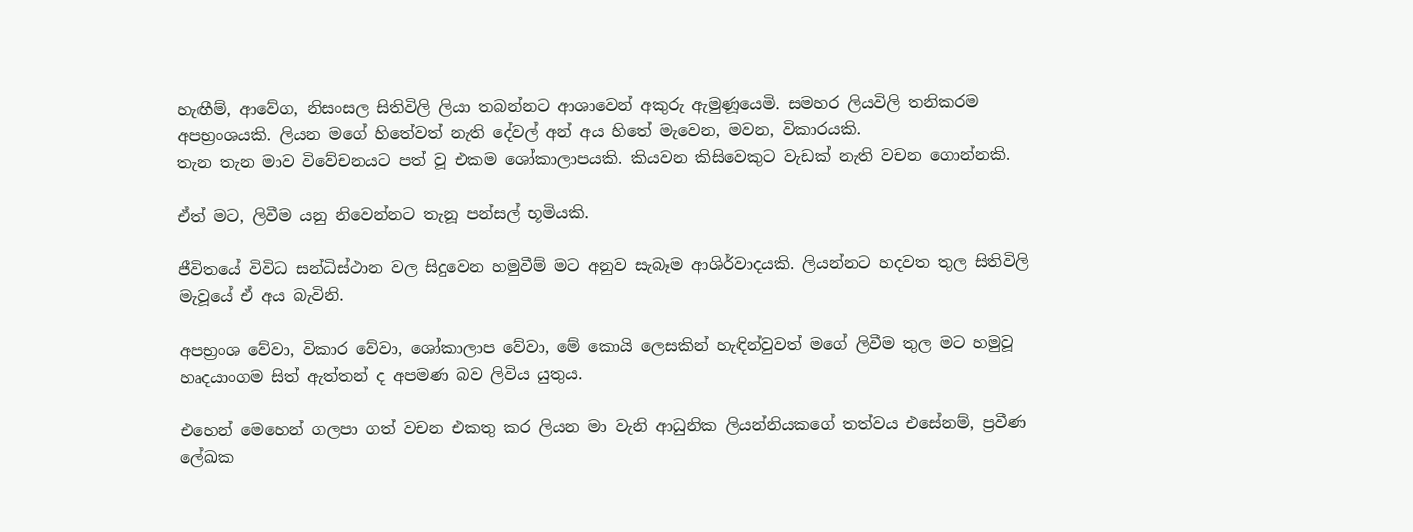හැඟීම්, ආවේග, නිසංසල සිතිවිලි ලියා තබන්නට ආශාවෙන් අකුරු ඇමුණූයෙමි. සමහර ලියවිලි තනිකරම අපභ්‍රංශයකි. ලියන මගේ හිතේවත් නැති දේවල් අන් අය හිතේ මැවෙන, මවන, විකාරයකි.
තැන තැන මාව විවේචනයට පත් වූ එකම ශෝකාලාපයකි. කියවන කිසිවෙකුට වැඩක් නැති වචන ගොන්නකි.

ඒත් මට, ලිවීම යනු නිවෙන්නට තැනූ පන්සල් භූමියකි.

ජීවිතයේ විවිධ සන්ධිස්ථාන වල සිදුවෙන හමුවීම් මට අනුව සැබෑම ආශිර්වාදයකි. ලියන්නට හදවත තුල සිතිවිලි මැවූයේ ඒ අය බැවිනි.

අපභ්‍රංශ වේවා, විකාර වේවා, ශෝකාලාප වේවා, මේ කොයි ලෙසකින් හැඳින්වුවත් මගේ ලිවීම තුල මට හමුවූ හෘදයාංගම සිත් ඇත්තන් ද අපමණ බව ලිවිය යුතුය.

එහෙන් මෙහෙන් ගලපා ගත් වචන එකතු කර ලියන මා වැනි ආධුනික ලියන්නියකගේ තත්වය එසේනම්, ප්‍රවීණ ලේඛක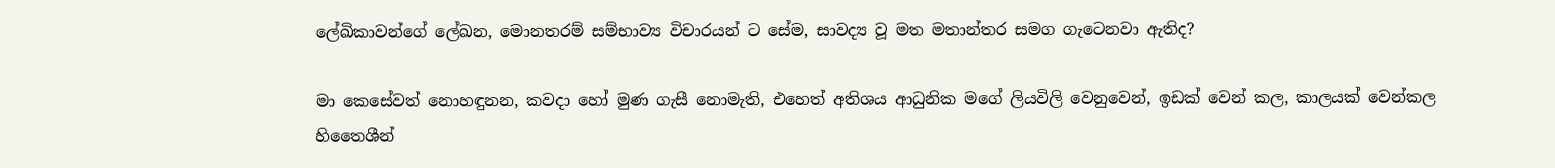ලේඛිකාවන්ගේ ලේඛන, මොනතරම් සම්භාව්‍ය විචාරයන් ට සේම, සාවද්‍ය වූ මත මතාන්තර සමග ගැටෙනවා ඇතිද?

මා කෙසේවත් නොහඳුනන, කවදා හෝ මුණ ගැසී නොමැති, එහෙත් අතිශය ආධුනික මගේ ලියවිලි වෙනුවෙන්, ඉඩක් වෙන් කල, කාලයක් වෙන්කල හිතෛශීන්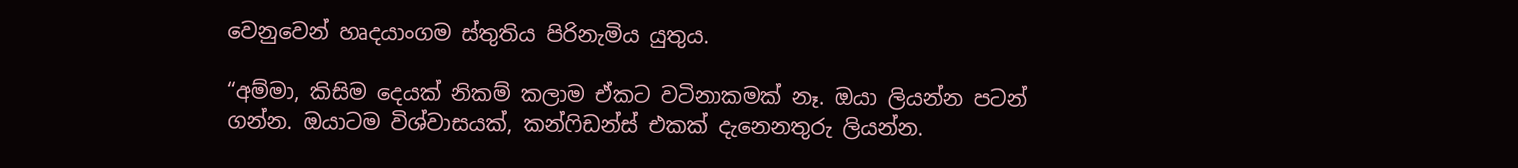වෙනුවෙන් හෘදයාංගම ස්තුතිය පිරිනැමිය යුතුය.

“අම්මා, කිසිම දෙයක් නිකම් කලාම ඒකට වටිනාකමක් නෑ. ඔයා ලියන්න පටන් ගන්න. ඔයාටම විශ්වාසයක්, කන්ෆිඩන්ස් එකක් දැනෙනතුරු ලියන්න.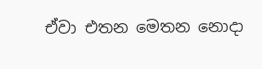ඒවා එතන මෙතන නොදා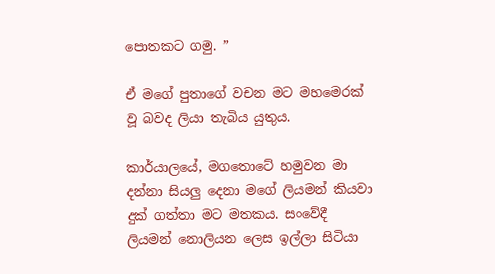පොතකට ගමු. ”

ඒ මගේ පුතාගේ වචන මට මහමෙරක් වූ බවද ලියා තැබිය යුතුය.

කාර්යාලයේ, මගතොටේ හමුවන මා දන්නා සියලු දෙනා මගේ ලියමන් කියවා දුක් ගත්තා මට මතකය. සංවේදී ලියමන් නොලියන ලෙස ඉල්ලා සිටියා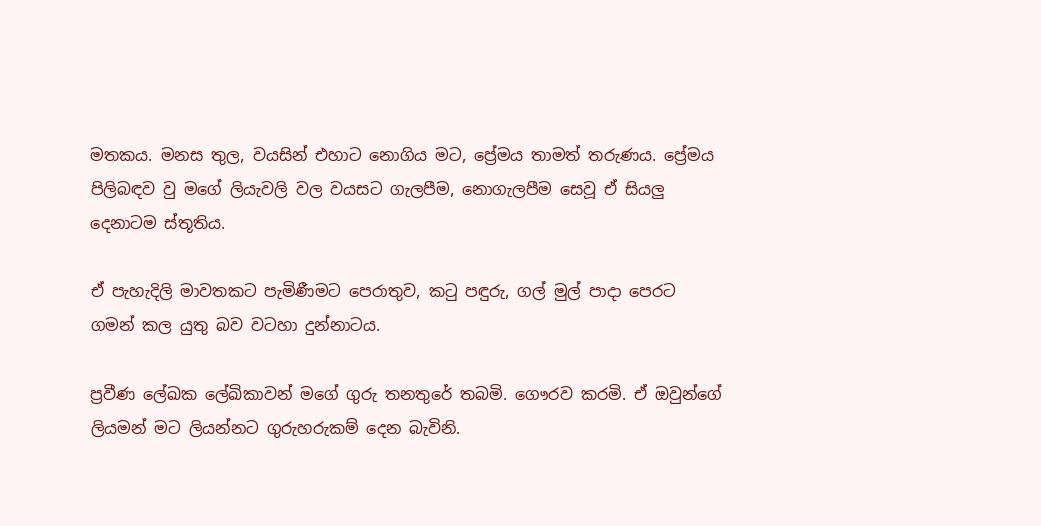මතකය. මනස තුල, වයසින් එහාට නොගිය මට, ප්‍රේමය තාමත් තරුණය. ප්‍රේමය පිලිබඳව වු මගේ ලියැවලි වල වයසට ගැලපීම, නොගැලපීම සෙවූ ඒ සියලු දෙනාටම ස්තූතිය.

ඒ පැහැදිලි මාවතකට පැමිණීමට පෙරාතුව, කටු පඳුරු, ගල් මුල් පාදා පෙරට ගමන් කල යුතු බව වටහා දුන්නාටය.

ප්‍රවීණ ලේඛක ලේඛිකාවන් මගේ ගුරු තනතුරේ තබමි. ගෞරව කරමි. ඒ ඔවුන්ගේ ලියමන් මට ලියන්නට ගුරුහරුකම් දෙන බැවිනි.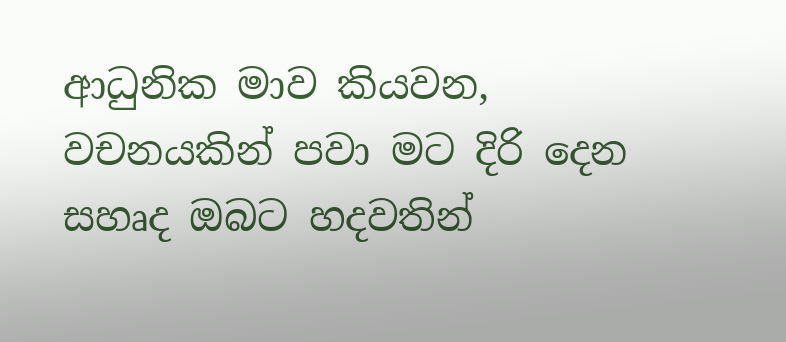ආධුනික මාව කියවන, වචනයකින් පවා මට දිරි දෙන සහෘද ඔබට හදවතින්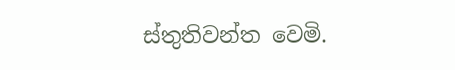ස්තුතිවන්ත වෙමි.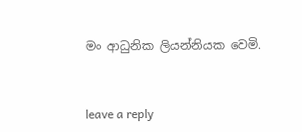මං ආධුනික ලියන්නියක වෙමි.



leave a reply